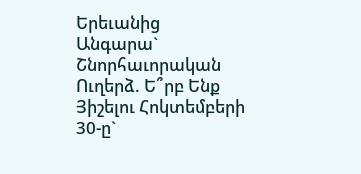Երեւանից Անգարա` Շնորհաւորական Ուղերձ. Ե՞րբ Ենք Յիշելու Հոկտեմբերի 30-ը`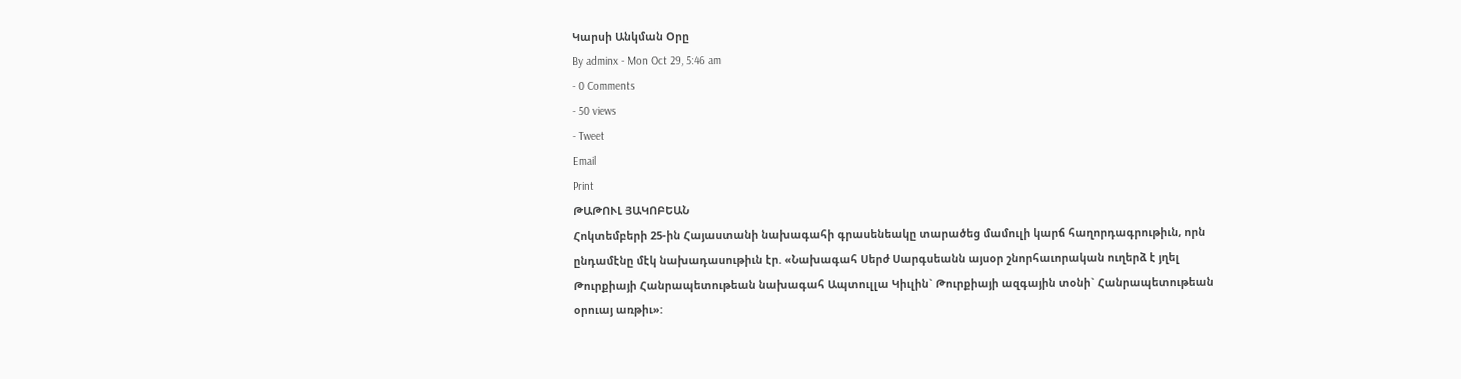Կարսի Անկման Օրը
By adminx - Mon Oct 29, 5:46 am
- 0 Comments
- 50 views
- Tweet
Email
Print
ԹԱԹՈՒԼ ՅԱԿՈԲԵԱՆ
Հոկտեմբերի 25-ին Հայաստանի նախագահի գրասենեակը տարածեց մամուլի կարճ հաղորդագրութիւն, որն ընդամէնը մէկ նախադասութիւն էր. «Նախագահ Սերժ Սարգսեանն այսօր շնորհաւորական ուղերձ է յղել Թուրքիայի Հանրապետութեան նախագահ Ապտուլլա Կիւլին` Թուրքիայի ազգային տօնի` Հանրապետութեան օրուայ առթիւ»: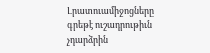Լրատուամիջոցները գրեթէ ուշադրութիւն չդարձրին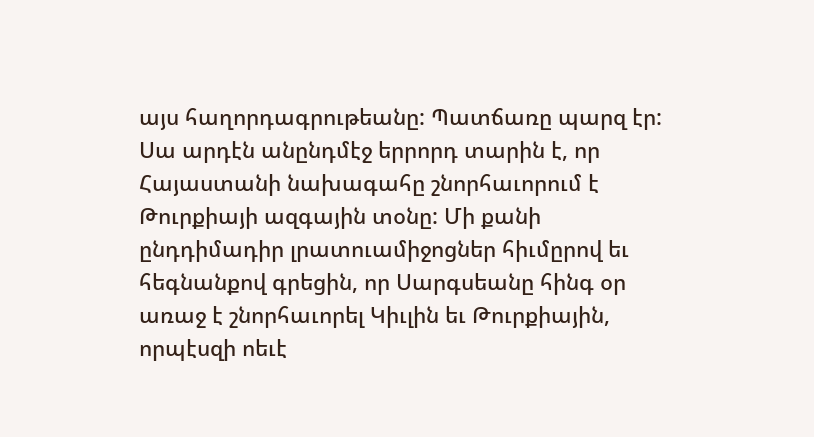այս հաղորդագրութեանը: Պատճառը պարզ էր: Սա արդէն անընդմէջ երրորդ տարին է, որ Հայաստանի նախագահը շնորհաւորում է Թուրքիայի ազգային տօնը: Մի քանի ընդդիմադիր լրատուամիջոցներ հիւմըրով եւ հեգնանքով գրեցին, որ Սարգսեանը հինգ օր առաջ է շնորհաւորել Կիւլին եւ Թուրքիային, որպէսզի ոեւէ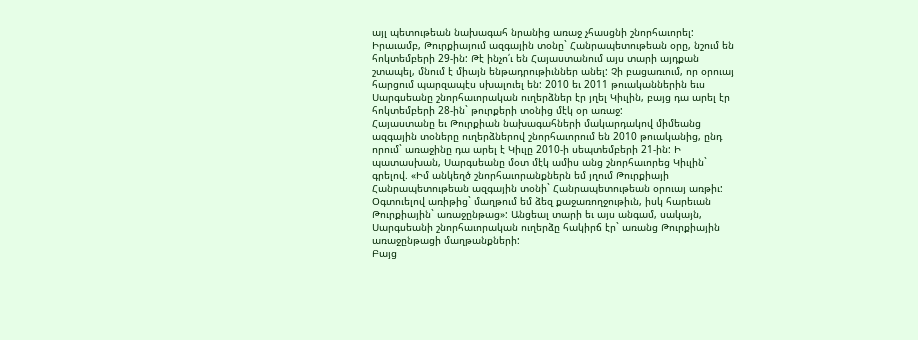այլ պետութեան նախագահ նրանից առաջ չհասցնի շնորհաւորել:
Իրաւամբ, Թուրքիայում ազգային տօնը` Հանրապետութեան օրը, նշում են հոկտեմբերի 29-ին: Թէ ինչո՛ւ են Հայաստանում այս տարի այդքան շտապել, մնում է միայն ենթադրութիւններ անել: Չի բացառւում, որ օրուայ հարցում պարզապէս սխալուել են: 2010 եւ 2011 թուականներին եւս Սարգսեանը շնորհաւորական ուղերձներ էր յղել Կիւլին, բայց դա արել էր հոկտեմբերի 28-ին` թուրքերի տօնից մէկ օր առաջ:
Հայաստանը եւ Թուրքիան նախագահների մակարդակով միմեանց ազգային տօները ուղերձներով շնորհաւորում են 2010 թուականից, ընդ որում` առաջինը դա արել է Կիւլը 2010-ի սեպտեմբերի 21-ին: Ի պատասխան, Սարգսեանը մօտ մէկ ամիս անց շնորհաւորեց Կիւլին` գրելով. «Իմ անկեղծ շնորհաւորանքներն եմ յղում Թուրքիայի Հանրապետութեան ազգային տօնի` Հանրապետութեան օրուայ առթիւ: Օգտուելով առիթից` մաղթում եմ ձեզ քաջառողջութիւն, իսկ հարեւան Թուրքիային` առաջընթաց»: Անցեալ տարի եւ այս անգամ, սակայն, Սարգսեանի շնորհաւորական ուղերձը հակիրճ էր` առանց Թուրքիային առաջընթացի մաղթանքների:
Բայց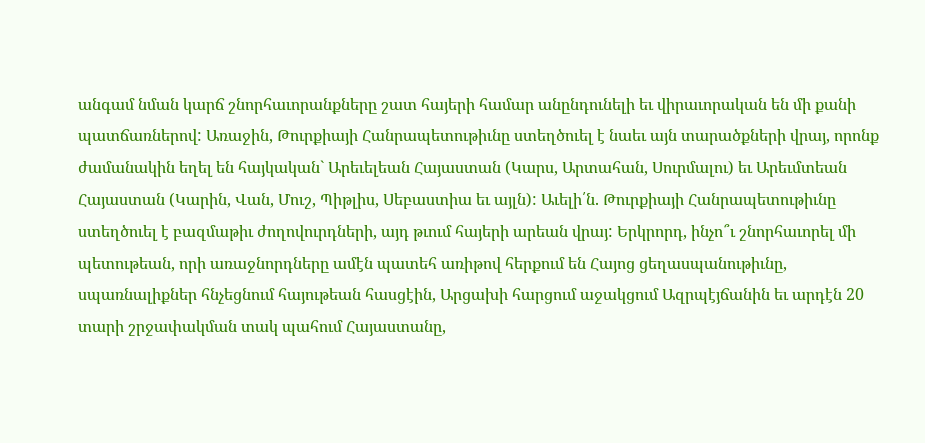անգամ նման կարճ շնորհաւորանքները շատ հայերի համար անընդունելի եւ վիրաւորական են մի քանի պատճառներով: Առաջին, Թուրքիայի Հանրապետութիւնը ստեղծուել է նաեւ այն տարածքների վրայ, որոնք ժամանակին եղել են հայկական` Արեւելեան Հայաստան (Կարս, Արտահան, Սուրմալու) եւ Արեւմտեան Հայաստան (Կարին, Վան, Մուշ, Պիթլիս, Սեբաստիա եւ այլն): Աւելի՛ն. Թուրքիայի Հանրապետութիւնը ստեղծուել է բազմաթիւ ժողովուրդների, այդ թւում հայերի արեան վրայ: Երկրորդ, ինչո՞ւ շնորհաւորել մի պետութեան, որի առաջնորդները ամէն պատեհ առիթով հերքում են Հայոց ցեղասպանութիւնը, սպառնալիքներ հնչեցնում հայութեան հասցէին, Արցախի հարցում աջակցում Ազրպէյճանին եւ արդէն 20 տարի շրջափակման տակ պահում Հայաստանը,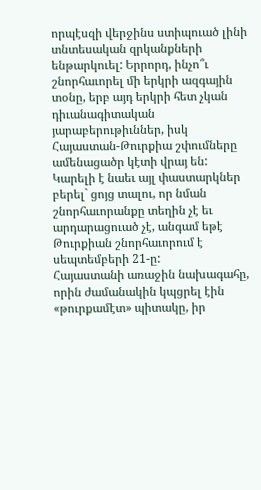որպէսզի վերջինս ստիպուած լինի տնտեսական զրկանքների ենթարկուել: Երրորդ, ինչո՞ւ շնորհաւորել մի երկրի ազգային տօնը, երբ այդ երկրի հետ չկան դիւանագիտական յարաբերութիւններ, իսկ Հայաստան-Թուրքիա շփումները ամենացածր կէտի վրայ են: Կարելի է նաեւ այլ փաստարկներ բերել` ցոյց տալու, որ նման շնորհաւորանքը տեղին չէ եւ արդարացուած չէ, անգամ եթէ Թուրքիան շնորհաւորում է սեպտեմբերի 21-ը:
Հայաստանի առաջին նախագահը, որին ժամանակին կպցրել էին «թուրքամէտ» պիտակը, իր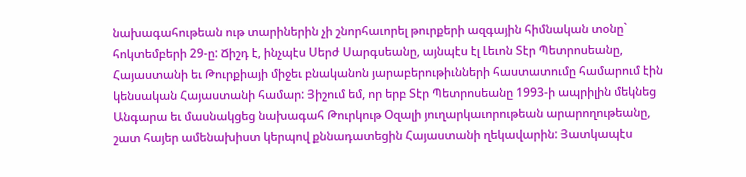նախագահութեան ութ տարիներին չի շնորհաւորել թուրքերի ազգային հիմնական տօնը` հոկտեմբերի 29-ը: Ճիշդ է, ինչպէս Սերժ Սարգսեանը, այնպէս էլ Լեւոն Տէր Պետրոսեանը, Հայաստանի եւ Թուրքիայի միջեւ բնականոն յարաբերութիւնների հաստատումը համարում էին կենսական Հայաստանի համար: Յիշում եմ, որ երբ Տէր Պետրոսեանը 1993-ի ապրիլին մեկնեց Անգարա եւ մասնակցեց նախագահ Թուրկութ Օզալի յուղարկաւորութեան արարողութեանը, շատ հայեր ամենախիստ կերպով քննադատեցին Հայաստանի ղեկավարին: Յատկապէս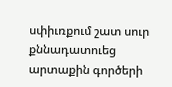սփիւռքում շատ սուր քննադատուեց արտաքին գործերի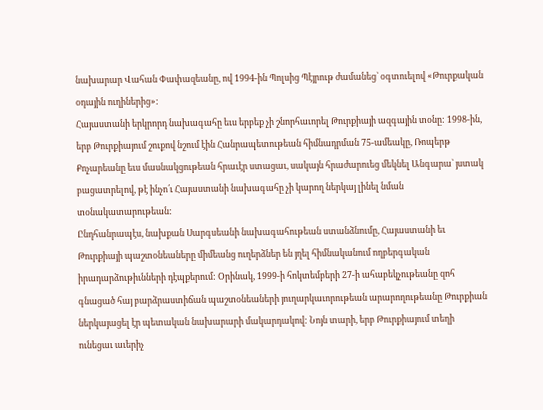նախարար Վահան Փափազեանը, ով 1994-ին Պոլսից Պէյրութ ժամանեց` օգտուելով «Թուրքական օդային ուղիներից»:
Հայաստանի երկրորդ նախագահը եւս երբեք չի շնորհաւորել Թուրքիայի ազգային տօնը: 1998-ին, երբ Թուրքիայում շուքով նշում էին Հանրապետութեան հիմնադրման 75-ամեակը, Ռոպերթ Քոչարեանը եւս մասնակցութեան հրաւէր ստացաւ, սակայն հրաժարուեց մեկնել Անգարա` յստակ բացատրելով, թէ ինչո՛ւ Հայաստանի նախագահը չի կարող ներկայ լինել նման տօնակատարութեան:
Ընդհանրապէս, նախքան Սարգսեանի նախագահութեան ստանձնումը, Հայաստանի եւ Թուրքիայի պաշտօնեաները միմեանց ուղերձներ են յղել հիմնականում ողբերգական իրադարձութիւնների դէպքերում: Օրինակ, 1999-ի հոկտեմբերի 27-ի ահաբեկչութեանը զոհ գնացած հայ բարձրաստիճան պաշտօնեաների յուղարկաւորութեան արարողութեանը Թուրքիան ներկայացել էր պետական նախարարի մակարդակով: Նոյն տարի, երբ Թուրքիայում տեղի ունեցաւ աւերիչ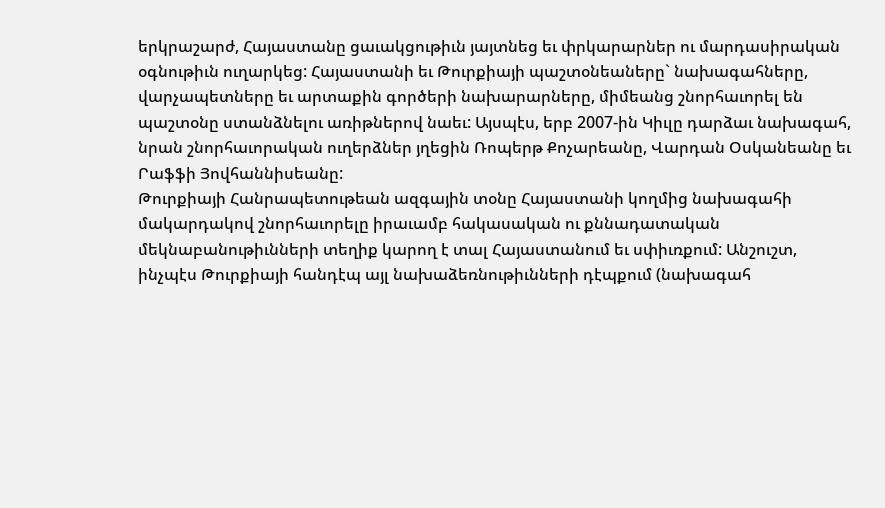երկրաշարժ, Հայաստանը ցաւակցութիւն յայտնեց եւ փրկարարներ ու մարդասիրական օգնութիւն ուղարկեց: Հայաստանի եւ Թուրքիայի պաշտօնեաները` նախագահները, վարչապետները եւ արտաքին գործերի նախարարները, միմեանց շնորհաւորել են պաշտօնը ստանձնելու առիթներով նաեւ: Այսպէս, երբ 2007-ին Կիւլը դարձաւ նախագահ, նրան շնորհաւորական ուղերձներ յղեցին Ռոպերթ Քոչարեանը, Վարդան Օսկանեանը եւ Րաֆֆի Յովհաննիսեանը:
Թուրքիայի Հանրապետութեան ազգային տօնը Հայաստանի կողմից նախագահի մակարդակով շնորհաւորելը իրաւամբ հակասական ու քննադատական մեկնաբանութիւնների տեղիք կարող է տալ Հայաստանում եւ սփիւռքում: Անշուշտ, ինչպէս Թուրքիայի հանդէպ այլ նախաձեռնութիւնների դէպքում (նախագահ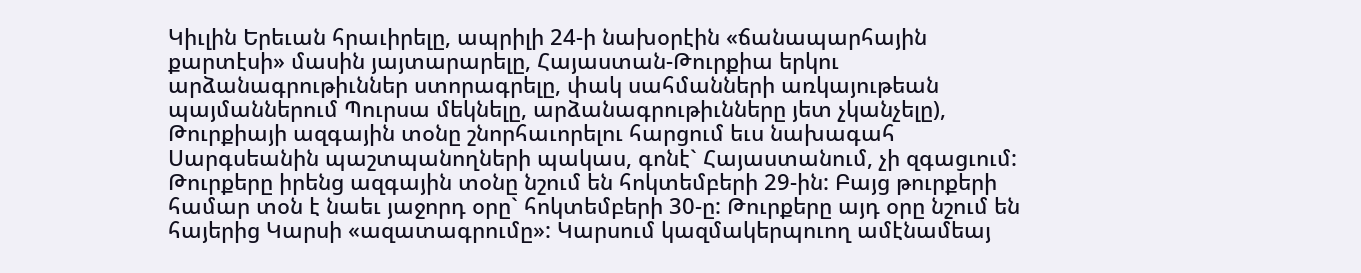Կիւլին Երեւան հրաւիրելը, ապրիլի 24-ի նախօրէին «ճանապարհային քարտէսի» մասին յայտարարելը, Հայաստան-Թուրքիա երկու արձանագրութիւններ ստորագրելը, փակ սահմանների առկայութեան պայմաններում Պուրսա մեկնելը, արձանագրութիւնները յետ չկանչելը), Թուրքիայի ազգային տօնը շնորհաւորելու հարցում եւս նախագահ Սարգսեանին պաշտպանողների պակաս, գոնէ` Հայաստանում, չի զգացւում:
Թուրքերը իրենց ազգային տօնը նշում են հոկտեմբերի 29-ին: Բայց թուրքերի համար տօն է նաեւ յաջորդ օրը` հոկտեմբերի 30-ը: Թուրքերը այդ օրը նշում են հայերից Կարսի «ազատագրումը»: Կարսում կազմակերպուող ամէնամեայ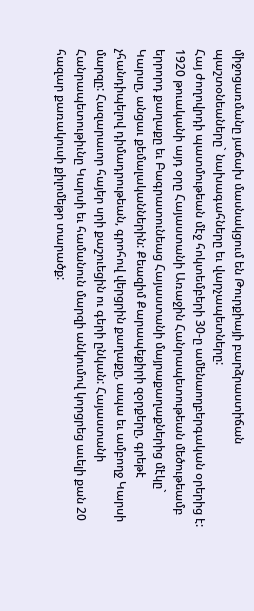միջոցառմանը յաճախ մասնակցում են Թուրքիայի բարձրաստիճան պաշտօնեաները` նախագահները եւ վարչապետները:
Հայ ժողովրդի պատմութեան մէջ հոկտեմբերի 30-ը ամենաողբերգական օրերից է: 1920 թուականի այդ օրը Հայաստանի Առաջին Հանրապետութեան մեծութեամբ երրորդ քաղաքը եւ Բագրատունեաց Հայաստանի մայրաքաղաքներից մէկը` Կարսը, անցաւ քեմալականներին: Քեազիմ Քարապեքիրի զօրքերը, գրեթէ չհանդիպելով դիմադրութեան, գրոհով վերցրին քաղաքը, ապա եւ ամբողջ Կարսի մարզը: Հազարաւոր հայեր սրի քաշուեցին ու գերի ընկան: Հայաստանի Հանրապետութիւնը Կարսի եւ համանուն մարզի անկումով կորցրեց աւելի քան 20 հազար քառակուսի քիլոմեթր տարածք: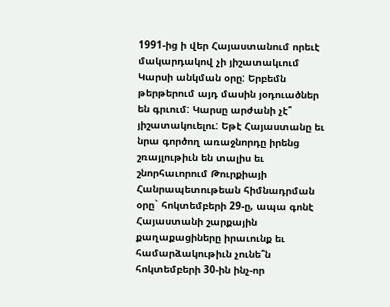1991-ից ի վեր Հայաստանում որեւէ մակարդակով չի յիշատակւում Կարսի անկման օրը: Երբեմն թերթերում այդ մասին յօդուածներ են գրւում: Կարսը արժանի չէ՞ յիշատակուելու: Եթէ Հայաստանը եւ նրա գործող առաջնորդը իրենց շռայլութիւն են տալիս եւ շնորհաւորում Թուրքիայի Հանրապետութեան հիմնադրման օրը` հոկտեմբերի 29-ը, ապա գոնէ Հայաստանի շարքային քաղաքացիները իրաւունք եւ համարձակութիւն չունե՞ն հոկտեմբերի 30-ին ինչ-որ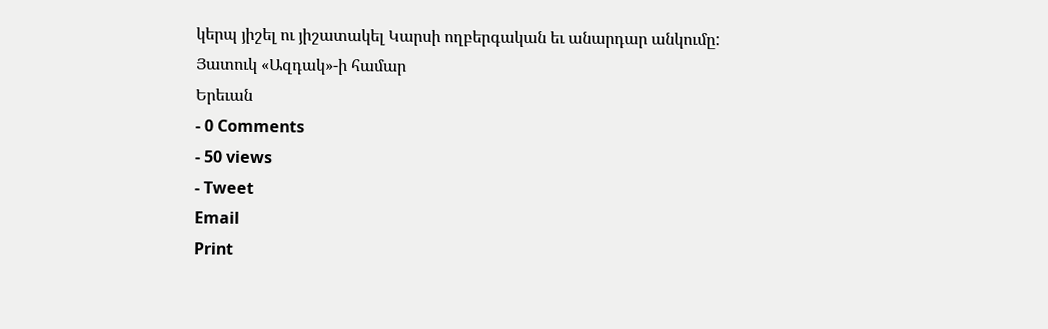կերպ յիշել ու յիշատակել Կարսի ողբերգական եւ անարդար անկումը:
Յատուկ «Ազդակ»-ի համար
Երեւան
- 0 Comments
- 50 views
- Tweet
Email
Print